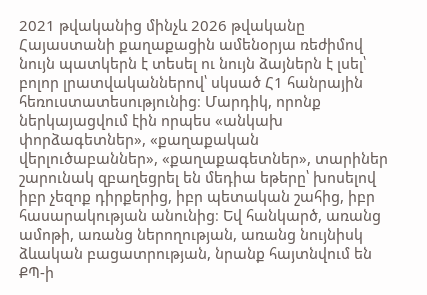2021 թվականից մինչև 2026 թվականը Հայաստանի քաղաքացին ամենօրյա ռեժիմով նույն պատկերն է տեսել ու նույն ձայներն է լսել՝ բոլոր լրատվականներով՝ սկսած Հ1 հանրային հեռուստատեսությունից։ Մարդիկ, որոնք ներկայացվում էին որպես «անկախ փորձագետներ», «քաղաքական վերլուծաբաններ», «քաղաքագետներ», տարիներ շարունակ զբաղեցրել են մեդիա եթերը՝ խոսելով իբր չեզոք դիրքերից, իբր պետական շահից, իբր հասարակության անունից։ Եվ հանկարծ, առանց ամոթի, առանց ներողության, առանց նույնիսկ ձևական բացատրության, նրանք հայտնվում են ՔՊ-ի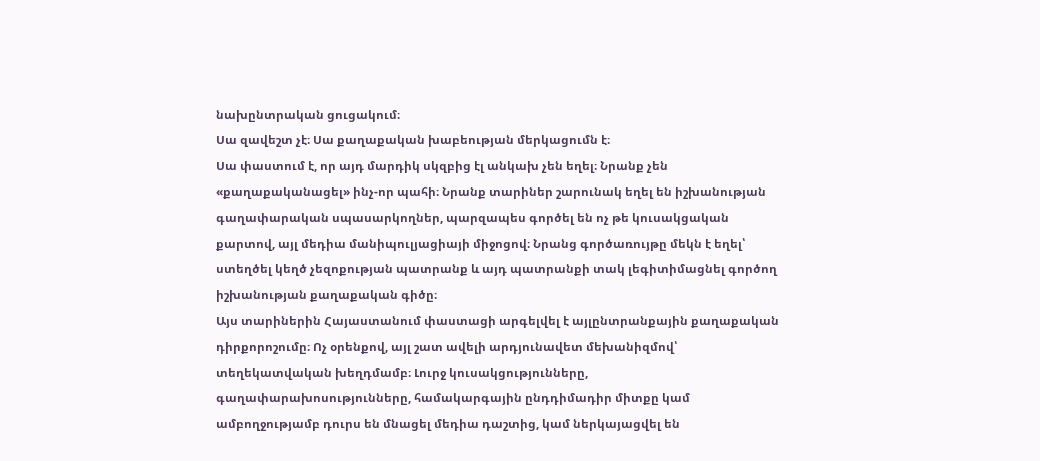նախընտրական ցուցակում։
Սա զավեշտ չէ։ Սա քաղաքական խաբեության մերկացումն է։
Սա փաստում է, որ այդ մարդիկ սկզբից էլ անկախ չեն եղել։ Նրանք չեն «քաղաքականացել» ինչ-որ պահի։ Նրանք տարիներ շարունակ եղել են իշխանության գաղափարական սպասարկողներ, պարզապես գործել են ոչ թե կուսակցական քարտով, այլ մեդիա մանիպուլյացիայի միջոցով։ Նրանց գործառույթը մեկն է եղել՝ ստեղծել կեղծ չեզոքության պատրանք և այդ պատրանքի տակ լեգիտիմացնել գործող իշխանության քաղաքական գիծը։
Այս տարիներին Հայաստանում փաստացի արգելվել է այլընտրանքային քաղաքական դիրքորոշումը։ Ոչ օրենքով, այլ շատ ավելի արդյունավետ մեխանիզմով՝ տեղեկատվական խեղդմամբ։ Լուրջ կուսակցությունները, գաղափարախոսությունները, համակարգային ընդդիմադիր միտքը կամ ամբողջությամբ դուրս են մնացել մեդիա դաշտից, կամ ներկայացվել են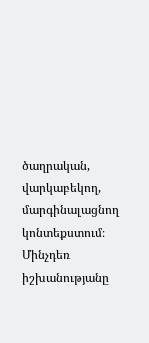ծաղրական, վարկաբեկող, մարգինալացնող կոնտեքստում։ Մինչդեռ իշխանությանը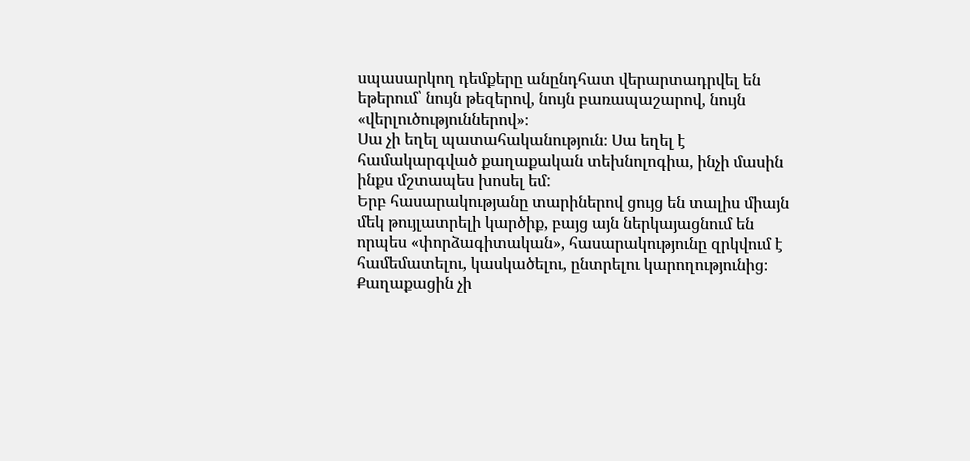սպասարկող դեմքերը անընդհատ վերարտադրվել են եթերում՝ նույն թեզերով, նույն բառապաշարով, նույն «վերլուծություններով»։
Սա չի եղել պատահականություն։ Սա եղել է համակարգված քաղաքական տեխնոլոգիա, ինչի մասին ինքս մշտապես խոսել եմ:
Երբ հասարակությանը տարիներով ցույց են տալիս միայն մեկ թույլատրելի կարծիք, բայց այն ներկայացնում են որպես «փորձագիտական», հասարակությունը զրկվում է համեմատելու, կասկածելու, ընտրելու կարողությունից։ Քաղաքացին չի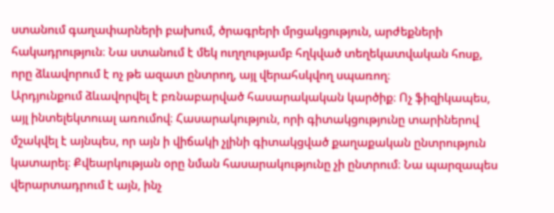ստանում գաղափարների բախում, ծրագրերի մրցակցություն, արժեքների հակադրություն։ Նա ստանում է մեկ ուղղությամբ հղկված տեղեկատվական հոսք, որը ձևավորում է ոչ թե ազատ ընտրող, այլ վերահսկվող սպառող։
Արդյունքում ձևավորվել է բռնաբարված հասարակական կարծիք։ Ոչ ֆիզիկապես, այլ ինտելեկտուալ առումով։ Հասարակություն, որի գիտակցությունը տարիներով մշակվել է այնպես, որ այն ի վիճակի չլինի գիտակցված քաղաքական ընտրություն կատարել։ Քվեարկության օրը նման հասարակությունը չի ընտրում։ Նա պարզապես վերարտադրում է այն, ինչ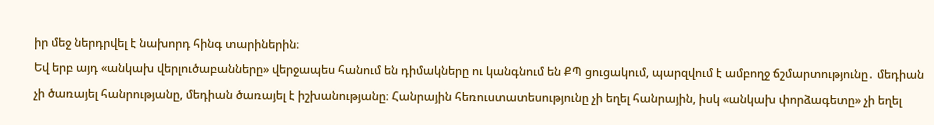իր մեջ ներդրվել է նախորդ հինգ տարիներին։
Եվ երբ այդ «անկախ վերլուծաբանները» վերջապես հանում են դիմակները ու կանգնում են ՔՊ ցուցակում, պարզվում է ամբողջ ճշմարտությունը․ մեդիան չի ծառայել հանրությանը, մեդիան ծառայել է իշխանությանը։ Հանրային հեռուստատեսությունը չի եղել հանրային, իսկ «անկախ փորձագետը» չի եղել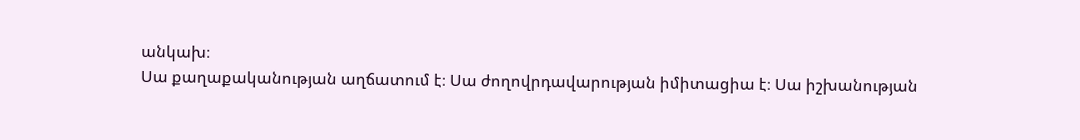անկախ։
Սա քաղաքականության աղճատում է։ Սա ժողովրդավարության իմիտացիա է։ Սա իշխանության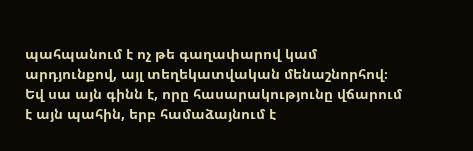պահպանում է ոչ թե գաղափարով կամ արդյունքով, այլ տեղեկատվական մենաշնորհով։
Եվ սա այն գինն է, որը հասարակությունը վճարում է այն պահին, երբ համաձայնում է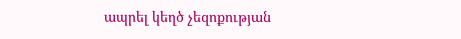ապրել կեղծ չեզոքության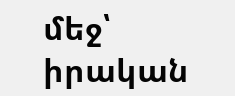մեջ՝ իրական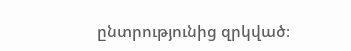ընտրությունից զրկված։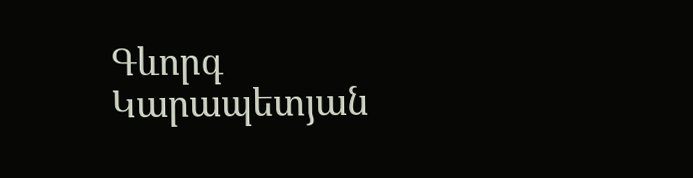Գևորգ Կարապետյան